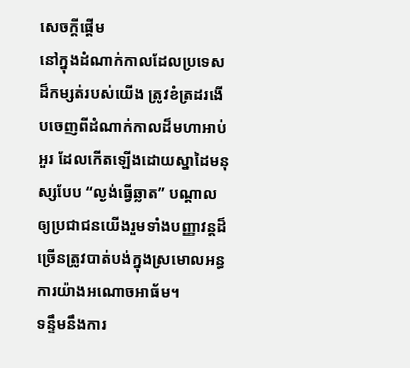សេចក្តីផ្តើម
នៅក្នុងដំណាក់កាលដែលប្រទេសដ៏កម្សត់របស់យើង ត្រូវខំត្រដរងើបចេញពីដំណាក់កាលដ៏មហាអាប់អួរ ដែលកើតឡើងដោយស្នាដៃមនុស្សបែប “ល្ងង់ធ្វើឆ្លាត” បណ្តាលឲ្យប្រជាជនយើងរួមទាំងបញ្ញាវន្តដ៏ច្រើនត្រូវបាត់បង់ក្នុងស្រមោលអន្ធការយ៉ាងអណោចអាធ័ម។
ទន្ទឹមនឹងការ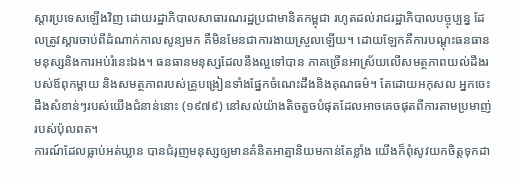ស្តារប្រទេសឡើងវិញ ដោយរដ្ឋាភិបាលសាធារណរដ្ឋប្រជាមានិតកម្ពុជា រហូតដល់រាជរដ្ឋាភិបាលបច្ចុប្បន្ន ដែលត្រូវស្តារចាប់ពីដំណាក់កាលសូន្យមក គឺមិនមែនជាការងាយស្រួលឡើយ។ ដោយឡែកគឺការបណ្តុះធនធានមនុស្សនិងការអប់រំនេះឯង។ ធនធានមនុស្សដែលនឹងល្អទៅបាន ភាគច្រើនអាស្រ័យលើសមត្ថភាពយល់ដឹងរបស់ឪពុកម្តាយ និងសមត្ថភាពរបស់គ្រូបង្រៀនទាំងផ្នែកចំណេះដឹងនិងគុណធម៌។ តែដោយអកុសល អ្នកចេះដឹងសំខាន់ៗរបស់យើងជំនាន់នោះ (១៩៧៩) នៅសល់យ៉ាងតិចតួចបំផុតដែលអាចគេចផុតពីការតាមប្រមាញ់របស់ប៉ុលពត។
ការណ៍ដែលធ្លាប់អត់ឃ្លាន បានជំរុញមនុស្សឲ្យមានគំនិតអាត្មានិយមកាន់តែខ្លាំង យើងក៏ពុំសូវយកចិត្តទុកដា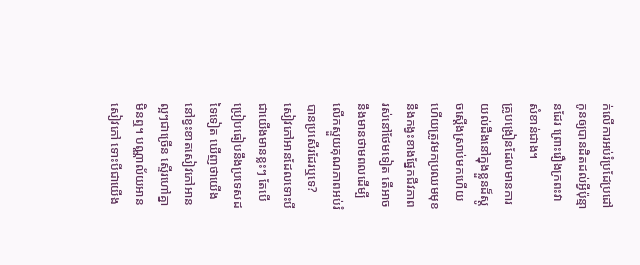ក់លើការអប់រំប្រដែប្រដៅកូនឲ្យបានដិតដល់អ្វីប៉ុន្មានដែរ ព្រោះរឿងក្រពះវាសំខាន់ជាង។
គ្រូបង្រៀនដែលមានការយល់ដឹងនៅក្នុងខ្លួនដ៏ស្តូចស្តើងស្រាប់មកហើយ ហើយត្រូវមកប្រឈមមុខនឹងកង្វះខាងផ្នែកជីវភាពរស់នៅថែមទៀត តើអាចនឹងមានថាមពលដើម្បីលើកស្ទួយគុណភាពអប់រំបានប្រសើរដែរឬទេ?
សៀវភៅអានដែលទោះបីជាយើងមានខ្លះៗ តែបើប្រៀបធៀបនឹងប្រទេសដទៃទៀត ឃើញថាយើងនៅខ្វះខាតសៀវភៅអានល្អៗជាច្រើន ស្ទើរហៅគ្នាមិនឮ។ បណ្ណាល័យអានសៀវភៅ ទោះបីជាយើង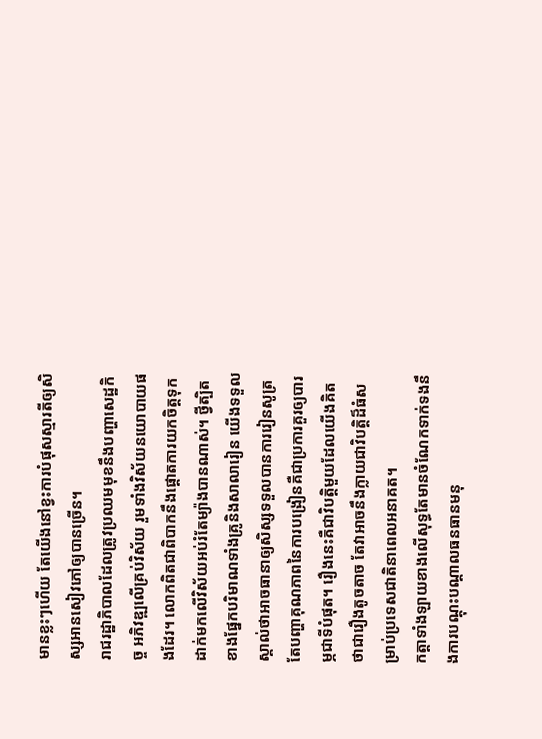មានខ្លះៗហើយ តែយើងនៅខ្វះការបំផុសស្មារតីឲ្យសិស្សអានសៀវភៅឲ្យបានច្រើន។
រាជរដ្ឋាភិបាលដែលត្រូវប្រឈមមុខនឹងបញ្ហាសេដ្ឋកិច្ច អភិវឌ្ឍលើគ្រប់វិស័យ រួមទាំងវិស័យនយោបាយផងដែរ។ លោកពិតជាពិបាកនឹងផ្តោតការយកចិត្តទុកដាក់មកលើវិស័យអប់រំតែម្យ៉ាងបានណាស់។ ថ្វីត្បិតខាងផ្នែកបរិមាណទាំងគ្រូនិងសាលារៀន យើងទទួលស្គាល់ថាអាចធានាឲ្យសិស្សទទួលបានការរៀនសូត្រ តែបញ្ហាគុណភាពនៃការបង្រៀនគឺជាប្រការគួរឲ្យបារម្ភជាទីបំផុត។ រឿងនេះគឺជាវិបត្តិមួយដែលយើងគិតថាជារឿងតូចតាច តែវាអាចនឹងក្លាយជាវិបត្តិដ៏ធំសម្រាប់ប្រទេសជាតិនាពេលអនាគត។
កត្តាទាំងឡាយខាងលើសុទ្ធតែមានចំណែកទាក់ទងនឹងការបណ្តុះបណ្តាលធនធានមនុ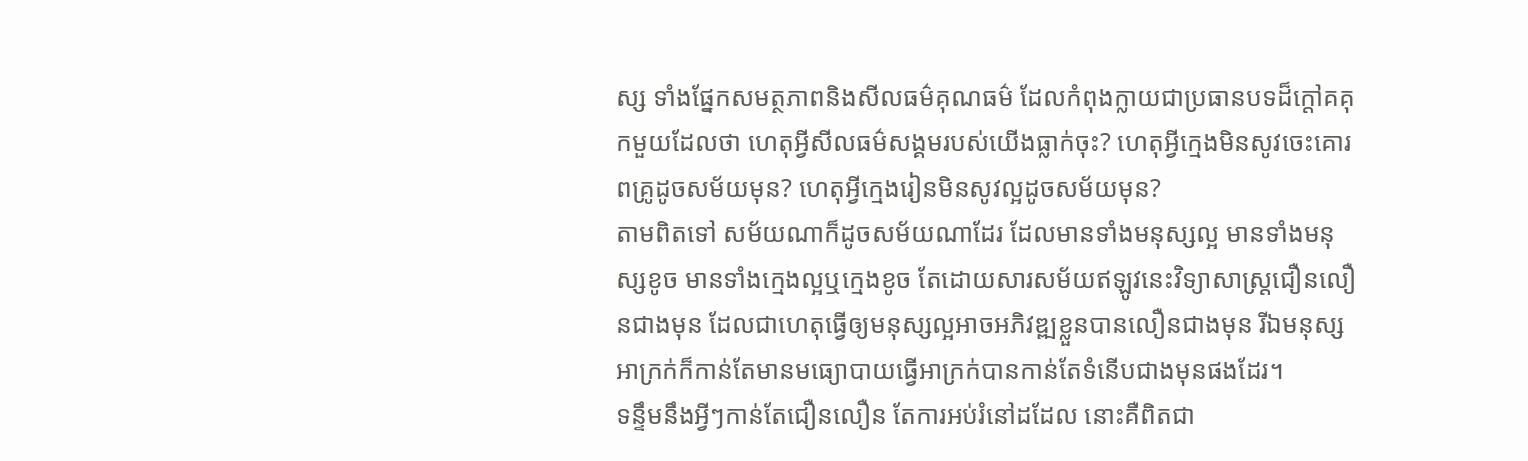ស្ស ទាំងផ្នែកសមត្ថភាពនិងសីលធម៌គុណធម៌ ដែលកំពុងក្លាយជាប្រធានបទដ៏ក្តៅគគុកមួយដែលថា ហេតុអ្វីសីលធម៌សង្គមរបស់យើងធ្លាក់ចុះ? ហេតុអ្វីក្មេងមិនសូវចេះគោរពគ្រូដូចសម័យមុន? ហេតុអ្វីក្មេងរៀនមិនសូវល្អដូចសម័យមុន?
តាមពិតទៅ សម័យណាក៏ដូចសម័យណាដែរ ដែលមានទាំងមនុស្សល្អ មានទាំងមនុស្សខូច មានទាំងក្មេងល្អឬក្មេងខូច តែដោយសារសម័យឥឡូវនេះវិទ្យាសាស្ត្រជឿនលឿនជាងមុន ដែលជាហេតុធ្វើឲ្យមនុស្សល្អអាចអភិវឌ្ឍខ្លួនបានលឿនជាងមុន រីឯមនុស្សអាក្រក់ក៏កាន់តែមានមធ្យោបាយធ្វើអាក្រក់បានកាន់តែទំនើបជាងមុនផងដែរ។
ទន្ទឹមនឹងអ្វីៗកាន់តែជឿនលឿន តែការអប់រំនៅដដែល នោះគឺពិតជា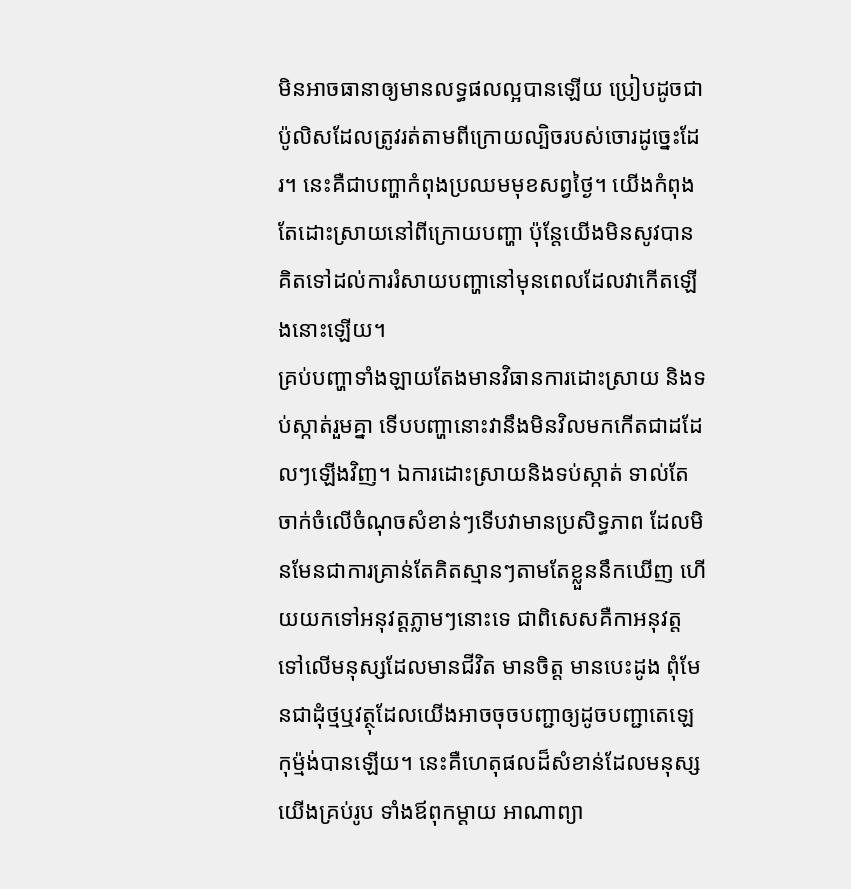មិនអាចធានាឲ្យមានលទ្ធផលល្អបានឡើយ ប្រៀបដូចជាប៉ូលិសដែលត្រូវរត់តាមពីក្រោយល្បិចរបស់ចោរដូច្នេះដែរ។ នេះគឺជាបញ្ហាកំពុងប្រឈមមុខសព្វថ្ងៃ។ យើងកំពុងតែដោះស្រាយនៅពីក្រោយបញ្ហា ប៉ុន្តែយើងមិនសូវបានគិតទៅដល់ការរំសាយបញ្ហានៅមុនពេលដែលវាកើតឡើងនោះឡើយ។
គ្រប់បញ្ហាទាំងឡាយតែងមានវិធានការដោះស្រាយ និងទប់ស្កាត់រួមគ្នា ទើបបញ្ហានោះវានឹងមិនវិលមកកើតជាដដែលៗឡើងវិញ។ ឯការដោះស្រាយនិងទប់ស្កាត់ ទាល់តែចាក់ចំលើចំណុចសំខាន់ៗទើបវាមានប្រសិទ្ធភាព ដែលមិនមែនជាការគ្រាន់តែគិតស្មានៗតាមតែខ្លួននឹកឃើញ ហើយយកទៅអនុវត្តភ្លាមៗនោះទេ ជាពិសេសគឺកាអនុវត្តទៅលើមនុស្សដែលមានជីវិត មានចិត្ត មានបេះដូង ពុំមែនជាដុំថ្មឬវត្ថុដែលយើងអាចចុចបញ្ជាឲ្យដូចបញ្ជាតេឡេកុម្ម៉ង់បានឡើយ។ នេះគឺហេតុផលដ៏សំខាន់ដែលមនុស្សយើងគ្រប់រូប ទាំងឪពុកម្តាយ អាណាព្យា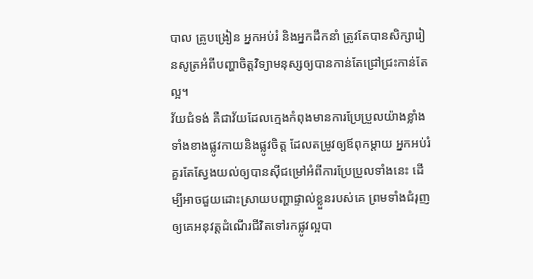បាល គ្រូបង្រៀន អ្នកអប់រំ និងអ្នកដឹកនាំ ត្រូវតែបានសិក្សារៀនសូត្រអំពីបញ្ហាចិត្តវិទ្យាមនុស្សឲ្យបានកាន់តែជ្រៅជ្រះកាន់តែល្អ។
វ័យជំទង់ គឺជាវ័យដែលក្មេងកំពុងមានការប្រែប្រួលយ៉ាងខ្លាំងទាំងខាងផ្លូវកាយនិងផ្លូវចិត្ត ដែលតម្រូវឲ្យឪពុកម្តាយ អ្នកអប់រំ គួរតែស្វែងយល់ឲ្យបានស៊ីជម្រៅអំពីការប្រែប្រួលទាំងនេះ ដើម្បីអាចជួយដោះស្រាយបញ្ហាផ្ទាល់ខ្លួនរបស់គេ ព្រមទាំងជំរុញឲ្យគេអនុវត្តដំណើរជីវិតទៅរកផ្លូវល្អបា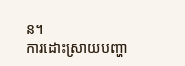ន។
ការដោះស្រាយបញ្ហា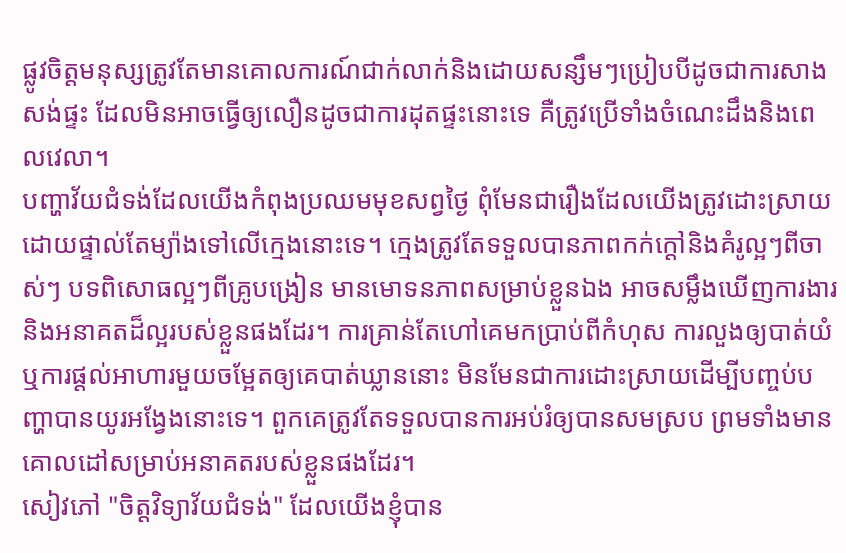ផ្លូវចិត្តមនុស្សត្រូវតែមានគោលការណ៍ជាក់លាក់និងដោយសន្សឹមៗប្រៀបបីដូចជាការសាងសង់ផ្ទះ ដែលមិនអាចធ្វើឲ្យលឿនដូចជាការដុតផ្ទះនោះទេ គឺត្រូវប្រើទាំងចំណេះដឹងនិងពេលវេលា។
បញ្ហាវ័យជំទង់ដែលយើងកំពុងប្រឈមមុខសព្វថ្ងៃ ពុំមែនជារឿងដែលយើងត្រូវដោះស្រាយដោយផ្ទាល់តែម្យ៉ាងទៅលើក្មេងនោះទេ។ ក្មេងត្រូវតែទទួលបានភាពកក់ក្តៅនិងគំរូល្អៗពីចាស់ៗ បទពិសោធល្អៗពីគ្រូបង្រៀន មានមោទនភាពសម្រាប់ខ្លួនឯង អាចសម្លឹងឃើញការងារនិងអនាគតដ៏ល្អរបស់ខ្លួនផងដែរ។ ការគ្រាន់តែហៅគេមកប្រាប់ពីកំហុស ការលួងឲ្យបាត់យំ ឬការផ្តល់អាហារមួយចម្អែតឲ្យគេបាត់ឃ្លាននោះ មិនមែនជាការដោះស្រាយដើម្បីបញ្ចប់បញ្ហាបានយូរអង្វែងនោះទេ។ ពួកគេត្រូវតែទទួលបានការអប់រំឲ្យបានសមស្រប ព្រមទាំងមានគោលដៅសម្រាប់អនាគតរបស់ខ្លួនផងដែរ។
សៀវភៅ "ចិត្តវិទ្យាវ័យជំទង់" ដែលយើងខ្ញុំបាន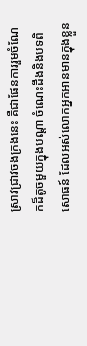ស្រាវជ្រាវចងក្រងនេះ គឺជាផែនការរួមចំណែកដ៏តូចមួយក្នុងបណ្តា ចំណេះដឹងនិងបទពិសោធន៍ ដែលអស់លោកអ្នកអានមានក្នុងខ្លួន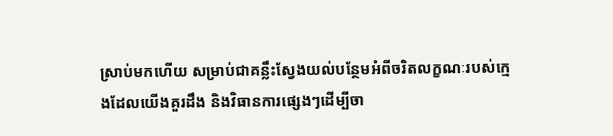ស្រាប់មកហើយ សម្រាប់ជាគន្លឹះស្វែងយល់បន្ថែមអំពីចរិតលក្ខណៈរបស់ក្មេងដែលយើងគួរដឹង និងវិធានការផ្សេងៗដើម្បីចា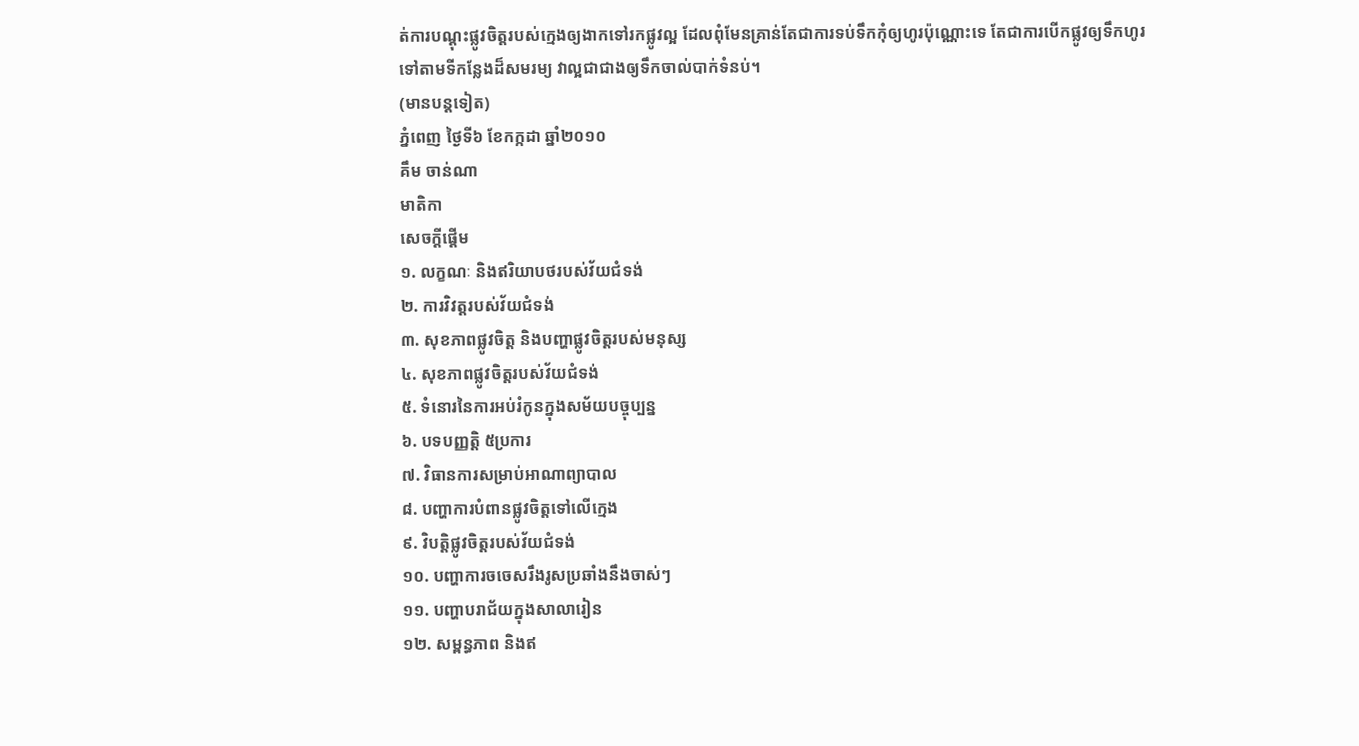ត់ការបណ្តុះផ្លូវចិត្តរបស់ក្មេងឲ្យងាកទៅរកផ្លូវល្អ ដែលពុំមែនគ្រាន់តែជាការទប់ទឹកកុំឲ្យហូរប៉ុណ្ណោះទេ តែជាការបើកផ្លូវឲ្យទឹកហូរទៅតាមទីកន្លែងដ៏សមរម្យ វាល្អជាជាងឲ្យទឹកចាល់បាក់ទំនប់។
(មានបន្តទៀត)
ភ្នំពេញ ថ្ងៃទី៦ ខែកក្កដា ឆ្នាំ២០១០
គឹម ចាន់ណា
មាតិកា
សេចក្តីផ្តើម
១. លក្ខណៈ និងឥរិយាបថរបស់វ័យជំទង់
២. ការវិវត្តរបស់វ័យជំទង់
៣. សុខភាពផ្លូវចិត្ត និងបញ្ហាផ្លូវចិត្តរបស់មនុស្ស
៤. សុខភាពផ្លូវចិត្តរបស់វ័យជំទង់
៥. ទំនោរនៃការអប់រំកូនក្នុងសម័យបច្ចុប្បន្ន
៦. បទបញ្ញតិ្ត ៥ប្រការ
៧. វិធានការសម្រាប់អាណាព្យាបាល
៨. បញ្ហាការបំពានផ្លូវចិត្តទៅលើក្មេង
៩. វិបត្តិផ្លូវចិត្តរបស់វ័យជំទង់
១០. បញ្ហាការចចេសរឹងរូសប្រឆាំងនឹងចាស់ៗ
១១. បញ្ហាបរាជ័យក្នុងសាលារៀន
១២. សម្ពន្ធភាព និងឥ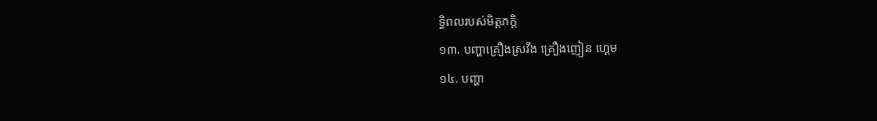ទ្ធិពលរបស់មិត្តភក្តិ
១៣. បញ្ហាគ្រឿងស្រវឹង គ្រឿងញៀន ហ្គេម
១៤. បញ្ហា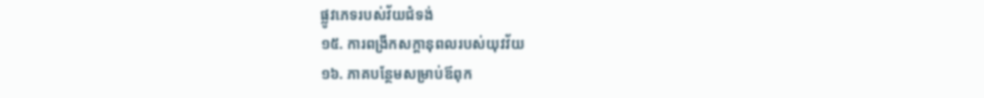ផ្លូវភេទរបស់វ័យជំទង់
១៥. ការពង្រីកសក្ដានុពលរបស់យុវវ័យ
១៦. ភាគបន្ថែមសម្រាប់ឪពុក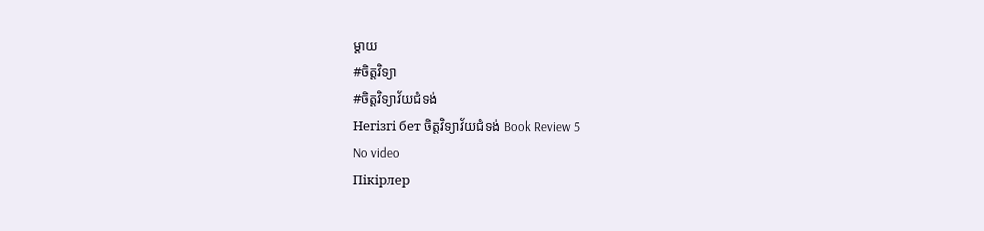ម្ដាយ
#ចិត្តវិទ្យា
#ចិត្តវិទ្យាវ័យជំទង់
Негізгі бет ចិត្តវិទ្យាវ័យជំទង់ Book Review 5
No video
Пікірлер